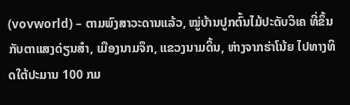(vovworld) – ຕາມພົງສາວະດານແລ້ວ, ໝູ່ບ້ານປູກຕົ້ນໄມ້ປະດັບວິເຄ ທີ່ຂຶ້ນກັບຕາແສງດ່ຽນສ໋າ, ເມືອງນາມຈຶກ, ແຂວງນາມດິ້ນ, ຫ່າງຈາກຮ່າໂນ້ຍ ໄປທາງທິດໃຕ້ປະມານ 100 ກມ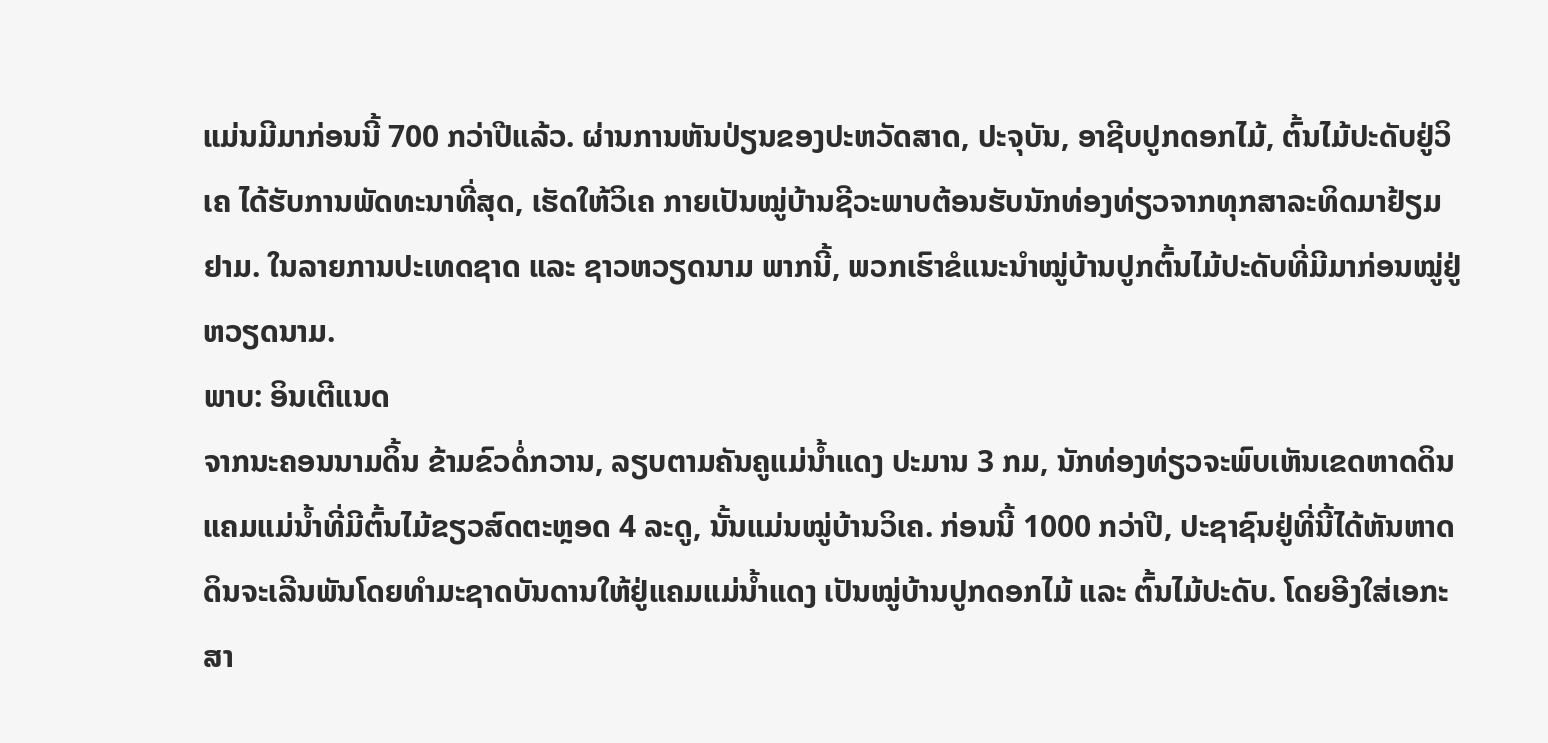ແມ່ນມີມາກ່ອນນີ້ 700 ກວ່າປີແລ້ວ. ຜ່ານການຫັນປ່ຽນຂອງປະຫວັດສາດ, ປະຈຸບັນ, ອາຊີບປູກດອກໄມ້, ຕົ້ນໄມ້ປະດັບຢູ່ວິເຄ ໄດ້ຮັບການພັດທະນາທີ່ສຸດ, ເຮັດໃຫ້ວິເຄ ກາຍເປັນໝູ່ບ້ານຊີວະພາບຕ້ອນຮັບນັກທ່ອງທ່ຽວຈາກທຸກສາລະທິດມາຢ້ຽມຢາມ. ໃນລາຍການປະເທດຊາດ ແລະ ຊາວຫວຽດນາມ ພາກນີ້, ພວກເຮົາຂໍແນະນຳໝູ່ບ້ານປູກຕົ້ນໄມ້ປະດັບທີ່ມີມາກ່ອນໝູ່ຢູ່ຫວຽດນາມ.
ພາບ: ອິນເຕີແນດ
ຈາກນະຄອນນາມດິ້ນ ຂ້າມຂົວດໍ່ກວານ, ລຽບຕາມຄັນຄູແມ່ນ້ຳແດງ ປະມານ 3 ກມ, ນັກທ່ອງທ່ຽວຈະພົບເຫັນເຂດຫາດດິນແຄມແມ່ນ້ຳທີ່ມີຕົ້ນໄມ້ຂຽວສົດຕະຫຼອດ 4 ລະດູ, ນັ້ນແມ່ນໝູ່ບ້ານວິເຄ. ກ່ອນນີ້ 1000 ກວ່າປີ, ປະຊາຊົນຢູ່ທີ່ນີ້ໄດ້ຫັນຫາດດິນຈະເລີນພັນໂດຍທຳມະຊາດບັນດານໃຫ້ຢູ່ແຄມແມ່ນ້ຳແດງ ເປັນໝູ່ບ້ານປູກດອກໄມ້ ແລະ ຕົ້ນໄມ້ປະດັບ. ໂດຍອີງໃສ່ເອກະສາ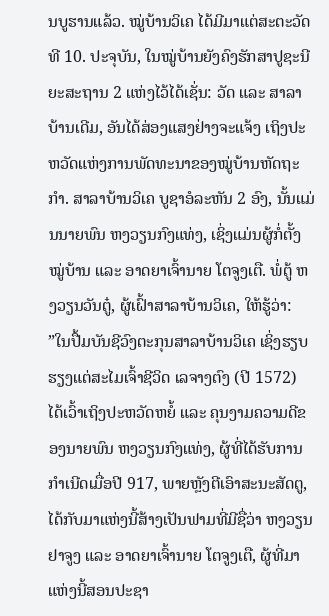ນບູຮານແລ້ວ. ໝູ່ບ້ານວິເຄ ໄດ້ມີມາແຕ່ສະຕະວັດທີ 10. ປະຈຸບັນ, ໃນໝູ່ບ້ານຍັງຄົງຮັກສາປູຊະນີຍະສະຖານ 2 ແຫ່ງໄວ້ໄດ້ເຊັ່ນ: ວັດ ແລະ ສາລາບ້ານເດີມ, ອັນໄດ້ສ່ອງແສງຢ່າງຈະແຈ້ງ ເຖິງປະຫວັດແຫ່ງການພັດທະນາຂອງໝູ່ບ້ານຫັດຖະກຳ. ສາລາບ້ານວິເຄ ບູຊາອໍລະຫັນ 2 ອົງ, ນັ້ນແມ່ນນາຍພົນ ຫງວຽນກົງແທ່ງ, ເຊິ່ງແມ່ນຜູ້ກໍ່ຕັ້ງໝູ່ບ້ານ ແລະ ອາດຍາເຈົ້ານາຍ ໂຕຈູງເຕື. ພໍ່ຕູ້ ຫງວຽນວັນຕູ໋, ຜູ້ເຝົ້າສາລາບ້ານວິເຄ, ໃຫ້ຮູ້ວ່າ:
”ໃນປື້ມບັນຊີວົງຕະກຸນສາລາບ້ານວິເຄ ເຊິ່ງຮຽບຮຽງແຕ່ສະໄມເຈົ້າຊີວິດ ເລຈາງຕົງ (ປີ 1572) ໄດ້ເວົ້າເຖິງປະຫວັດຫຍໍ້ ແລະ ຄຸນງາມຄວາມດີຂອງນາຍພົນ ຫງວຽນກົງແທ່ງ, ຜູ້ທີ່ໄດ້ຮັບການກຳເນີດເມື່ອປີ 917, ພາຍຫຼັງຕີເອົາສະນະສັດຕູ, ໄດ້ກັບມາແຫ່ງນີ້ສ້າງເປັນຟາມທີ່ມີຊື່ວ່າ ຫງວຽນຢາຈູງ ແລະ ອາດຍາເຈົ້ານາຍ ໂຕຈູງເຕື, ຜູ້ທີ່ມາແຫ່ງນີ້ສອນປະຊາ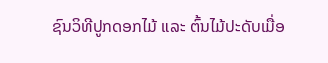ຊົນວິທີປູກດອກໄມ້ ແລະ ຕົ້ນໄມ້ປະດັບເມື່ອ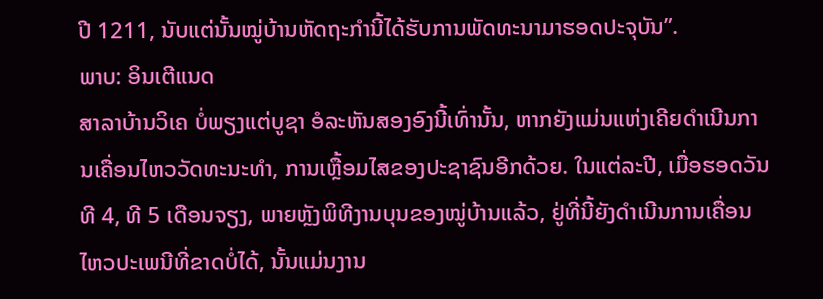ປີ 1211, ນັບແຕ່ນັ້ນໝູ່ບ້ານຫັດຖະກຳນີ້ໄດ້ຮັບການພັດທະນາມາຮອດປະຈຸບັນ”.
ພາບ: ອິນເຕີແນດ
ສາລາບ້ານວິເຄ ບໍ່ພຽງແຕ່ບູຊາ ອໍລະຫັນສອງອົງນີ້ເທົ່ານັ້ນ, ຫາກຍັງແມ່ນແຫ່ງເຄີຍດຳເນີນການເຄື່ອນໄຫວວັດທະນະທຳ, ການເຫຼື້ອມໄສຂອງປະຊາຊົນອີກດ້ວຍ. ໃນແຕ່ລະປີ, ເມື່ອຮອດວັນທີ 4, ທີ 5 ເດືອນຈຽງ, ພາຍຫຼັງພິທີງານບຸນຂອງໝູ່ບ້ານແລ້ວ, ຢູ່ທີ່ນີ້ຍັງດຳເນີນການເຄື່ອນໄຫວປະເພນີທີ່ຂາດບໍ່ໄດ້, ນັ້ນແມ່ນງານ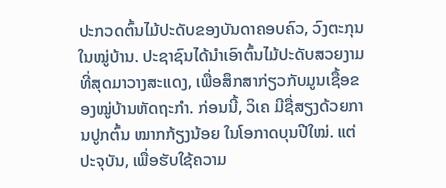ປະກວດຕົ້ນໄມ້ປະດັບຂອງບັນດາຄອບຄົວ, ວົງຕະກຸນໃນໝູ່ບ້ານ. ປະຊາຊົນໄດ້ນຳເອົາຕົ້ນໄມ້ປະດັບສວຍງາມທີ່ສຸດມາວາງສະແດງ, ເພື່ອສຶກສາກ່ຽວກັບມູນເຊື້ອຂອງໝູ່ບ້ານຫັດຖະກຳ. ກ່ອນນີ້, ວິເຄ ມີຊື່ສຽງດ້ວຍການປູກຕົ້ນ ໝາກກ້ຽງນ້ອຍ ໃນໂອກາດບຸນປີໃໝ່. ແຕ່ປະຈຸບັນ, ເພື່ອຮັບໃຊ້ຄວາມ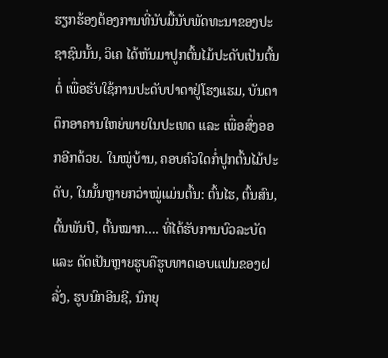ຮຽກຮ້ອງຕ້ອງການທີ່ນັບມື້ນັບພັດທະນາຂອງປະຊາຊົນນັ້ນ, ວິເຄ ໄດ້ຫັນມາປູກຕົ້ນໄມ້ປະດັບເປັນຕົ້ນຕໍ່ ເພື່ອຮັບໃຊ້ການປະດັບປາດາຢູ່ໂຮງແຮມ, ບັນດາຕຶກອາຄານໃຫຍ່ພາຍໃນປະເທດ ແລະ ເພື່ອສົ່ງອອກອີກດ້ວຍ. ໃນໝູ່ບ້ານ, ຄອບຄົວໃດກໍ່ປູກຕົ້ນໄມ້ປະດັບ, ໃນນັ້ນຫຼາຍກວ່າໝູ່ແມ່ນຕົ້ນ: ຕົ້ນໄຮ, ຕົ້ນສົນ, ຕົ້ນພັນປີ, ຕົ້ນໝາກ…. ທີ່ໄດ້ຮັບການບົວລະບັດ ແລະ ດັດເປັນຫຼາຍຮູບຄືຮູບທາດເອບແຟນຂອງຝລັ່ງ, ຮູບນົກອີນຊີ, ນົກຍຸ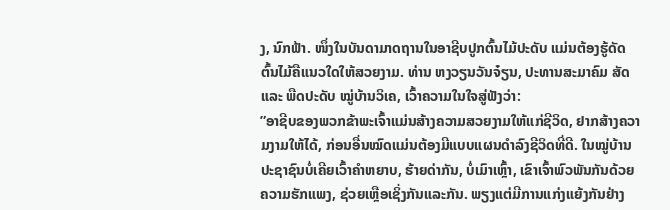ງ, ນົກຟ້າ. ໜຶ່ງໃນບັນດາມາດຖານໃນອາຊີບປູກຕົ້ນໄມ້ປະດັບ ແມ່ນຕ້ອງຮູ້ດັດຕົ້ນໄມ້ຄືແນວໃດໃຫ້ສວຍງາມ. ທ່ານ ຫງວຽນວັນຈ໋ຽນ, ປະທານສະມາຄົມ ສັດ ແລະ ພືດປະດັບ ໝູ່ບ້ານວິເຄ, ເວົ້າຄວາມໃນໃຈສູ່ຟັງວ່າ:
”ອາຊີບຂອງພວກຂ້າພະເຈົ້າແມ່ນສ້າງຄວາມສວຍງາມໃຫ້ແກ່ຊີວິດ, ຢາກສ້າງຄວາມງາມໃຫ້ໄດ້, ກ່ອນອື່ນໝົດແມ່ນຕ້ອງມີແບບແຜນດຳລົງຊີວິດທີ່ດີ. ໃນໝູ່ບ້ານປະຊາຊົນບໍ່ເຄີຍເວົ້າຄຳຫຍາບ, ຮ້າຍດ່າກັນ, ບໍ່ເມົາເຫຼົ້າ, ເຂົາເຈົ້າພົວພັນກັນດ້ວຍຄວາມຮັກແພງ, ຊ່ວຍເຫຼືອເຊິ່ງກັນແລະກັນ. ພຽງແຕ່ມີການແກ່ງແຍ້ງກັນຢ່າງ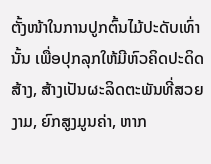ຕັ້ງໜ້າໃນການປູກຕົ້ນໄມ້ປະດັບເທົ່ານັ້ນ ເພື່ອປຸກລຸກໃຫ້ມີຫົວຄິດປະດິດສ້າງ, ສ້າງເປັນຜະລິດຕະພັນທີ່ສວຍງາມ, ຍົກສູງມູນຄ່າ, ຫາກ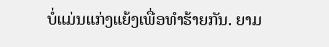ບໍ່ແມ່ນແກ່ງແຍ້ງເພື່ອທຳຮ້າຍກັນ. ຍາມ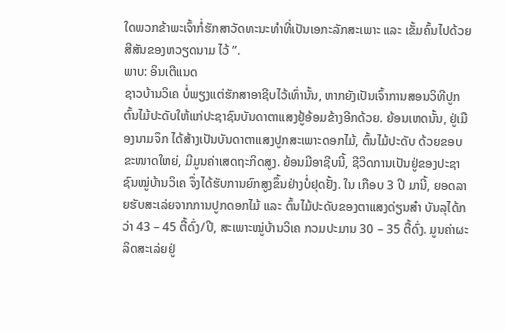ໃດພວກຂ້າພະເຈົ້າກໍ່ຮັກສາວັດທະນະທຳທີ່ເປັນເອກະລັກສະເພາະ ແລະ ເຂັ້ມຄົ້ນໄປດ້ວຍສີສັນຂອງຫວຽດນາມ ໄວ້ ”.
ພາບ: ອິນເຕີແນດ
ຊາວບ້ານວິເຄ ບໍ່ພຽງແຕ່ຮັກສາອາຊີບໄວ້ເທົ່ານັ້ນ, ຫາກຍັງເປັນເຈົ້າການສອນວິທີປູກຕົ້ນໄມ້ປະດັບໃຫ້ແກ່ປະຊາຊົນບັນດາຕາແສງຢູ້ອ້ອມຂ້າງອີກດ້ວຍ. ຍ້ອນເຫດນັ້ນ, ຢູ່ເມືອງນາມຈຶກ ໄດ້ສ້າງເປັນບັນດາຕາແສງປູກສະເພາະດອກໄມ້, ຕົ້ນໄມ້ປະດັບ ດ້ວຍຂອບຂະໜາດໃຫຍ່, ມີມູນຄ່າເສດຖະກິດສູງ. ຍ້ອນມີອາຊີບນີ້, ຊີວິດການເປັນຢູ່ຂອງປະຊາຊົນໝູ່ບ້ານວິເຄ ຈຶ່ງໄດ້ຮັບການຍົກສູງຂຶ້ນຢ່າງບໍ່ຢຸດຢັ້ງ. ໃນ ເກືອບ 3 ປີ ມານີ້, ຍອດລາຍຮັບສະເລ່ຍຈາກການປູກດອກໄມ້ ແລະ ຕົ້ນໄມ້ປະດັບຂອງຕາແສງດ່ຽນສ໋າ ບັນລຸໄດ້ກວ່າ 43 – 45 ຕື້ດົ່ງ/ປີ, ສະເພາະໝູ່ບ້ານວິເຄ ກວມປະມານ 30 – 35 ຕື້ດົ່ງ. ມູນຄ່າຜະລິດສະເລ່ຍຢູ່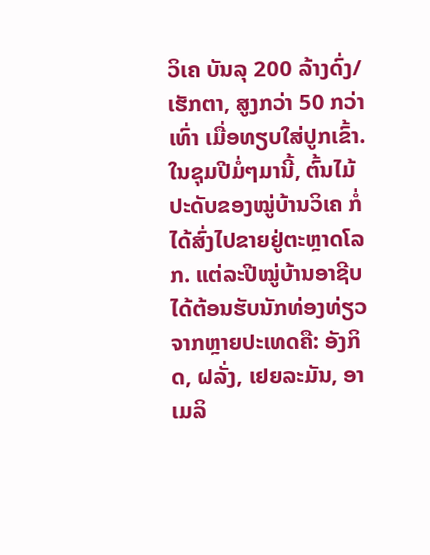ວິເຄ ບັນລຸ 200 ລ້າງດົ່ງ/ເຮັກຕາ, ສູງກວ່າ 50 ກວ່າເທົ່າ ເມື່ອທຽບໃສ່ປູກເຂົ້າ. ໃນຊຸມປີມໍ່ໆມານີ້, ຕົ້ນໄມ້ປະດັບຂອງໝູ່ບ້ານວິເຄ ກໍ່ໄດ້ສົ່ງໄປຂາຍຢູ່ຕະຫຼາດໂລກ. ແຕ່ລະປີໝູ່ບ້ານອາຊີບໄດ້ຕ້ອນຮັບນັກທ່ອງທ່ຽວຈາກຫຼາຍປະເທດຄື: ອັງກິດ, ຝລັ່ງ, ເຢຍລະມັນ, ອາເມລິ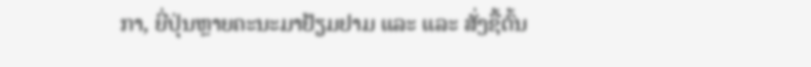ກາ, ຍີ່ປຸ່ນຫຼາຍຄະນະມາຢ້ຽມຢາມ ແລະ ແລະ ສັ່ງຊື້ຕົ້ນ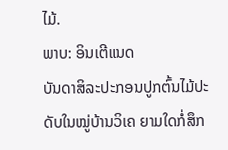ໄມ້.
ພາບ: ອິນເຕີແນດ
ບັນດາສິລະປະກອນປູກຕົ້ນໄມ້ປະດັບໃນໝູ່ບ້ານວິເຄ ຍາມໃດກໍ່ສຶກ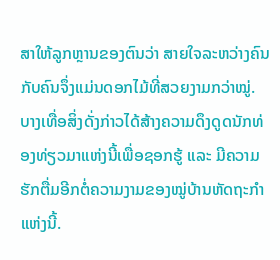ສາໃຫ້ລູກຫຼານຂອງຕົນວ່າ ສາຍໃຈລະຫວ່າງຄົນກັບຄົນຈຶ່ງແມ່ນດອກໄມ້ທີ່ສວຍງາມກວ່າໝູ່. ບາງເທື່ອສິ່ງດັ່ງກ່າວໄດ້ສ້າງຄວາມດຶງດູດນັກທ່ອງທ່ຽວມາແຫ່ງນີ້ເພື່ອຊອກຮູ້ ແລະ ມີຄວາມຮັກຕື່ມອີກຕໍ່ຄວາມງາມຂອງໝູ່ບ້ານຫັດຖະກຳແຫ່ງນີ້.